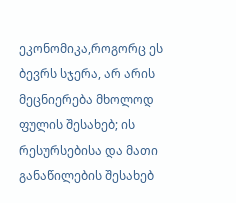ეკონომიკა,როგორც ეს ბევრს სჯერა, არ არის მეცნიერება მხოლოდ ფულის შესახებ; ის რესურსებისა და მათი განაწილების შესახებ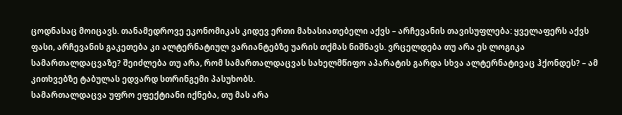ცოდნასაც მოიცავს. თანამედროვე ეკონომიკას კიდევ ერთი მახასიათებელი აქვს – არჩევანის თავისუფლება: ყველაფერს აქვს ფასი, არჩევანის გაკეთება კი ალტერნატიულ ვარიანტებზე უარის თქმას ნიშნავს. ვრცელდება თუ არა ეს ლოგიკა სამართალდაცვაზე? შეიძლება თუ არა, რომ სამართალდაცვას სახელმწიფო აპარატის გარდა სხვა ალტერნატივაც ჰქონდეს? – ამ კითხვებზე ტაბულას ედვარდ სთრინგემი პასუხობს.
სამართალდაცვა უფრო ეფექტიანი იქნება, თუ მას არა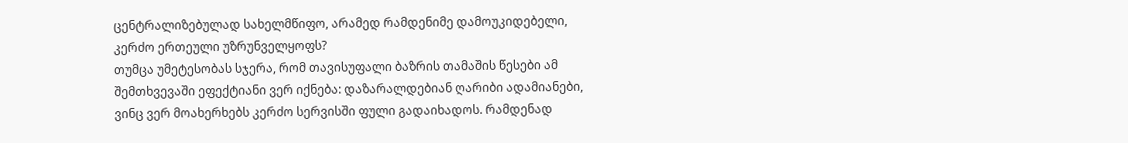ცენტრალიზებულად სახელმწიფო, არამედ რამდენიმე დამოუკიდებელი, კერძო ერთეული უზრუნველყოფს?
თუმცა უმეტესობას სჯერა, რომ თავისუფალი ბაზრის თამაშის წესები ამ შემთხვევაში ეფექტიანი ვერ იქნება: დაზარალდებიან ღარიბი ადამიანები, ვინც ვერ მოახერხებს კერძო სერვისში ფული გადაიხადოს. რამდენად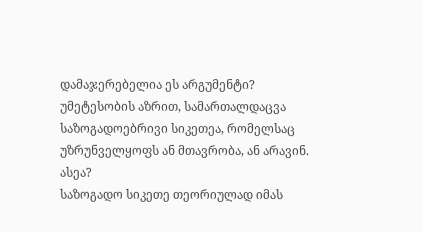დამაჯერებელია ეს არგუმენტი?
უმეტესობის აზრით, სამართალდაცვა საზოგადოებრივი სიკეთეა, რომელსაც უზრუნველყოფს ან მთავრობა, ან არავინ. ასეა?
საზოგადო სიკეთე თეორიულად იმას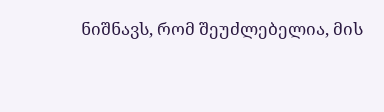ნიშნავს, რომ შეუძლებელია, მის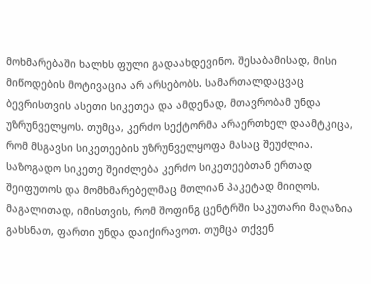მოხმარებაში ხალხს ფული გადაახდევინო. შესაბამისად, მისი მიწოდების მოტივაცია არ არსებობს. სამართალდაცვაც ბევრისთვის ასეთი სიკეთეა და ამდენად, მთავრობამ უნდა უზრუნველყოს. თუმცა, კერძო სექტორმა არაერთხელ დაამტკიცა, რომ მსგავსი სიკეთეების უზრუნველყოფა მასაც შეუძლია. საზოგადო სიკეთე შეიძლება კერძო სიკეთეებთან ერთად შეიფუთოს და მომხმარებელმაც მთლიან პაკეტად მიიღოს. მაგალითად, იმისთვის, რომ შოფინგ ცენტრში საკუთარი მაღაზია გახსნათ, ფართი უნდა დაიქირავოთ. თუმცა თქვენ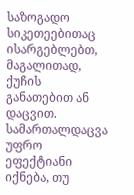საზოგადო სიკეთეებითაც ისარგებლებთ, მაგალითად, ქუჩის განათებით ან დაცვით.
სამართალდაცვა უფრო ეფექტიანი იქნება, თუ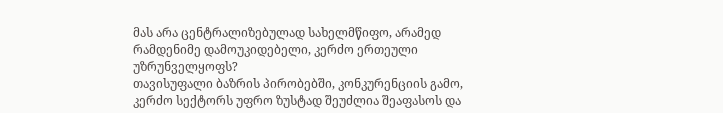მას არა ცენტრალიზებულად სახელმწიფო, არამედ რამდენიმე დამოუკიდებელი, კერძო ერთეული უზრუნველყოფს?
თავისუფალი ბაზრის პირობებში, კონკურენციის გამო, კერძო სექტორს უფრო ზუსტად შეუძლია შეაფასოს და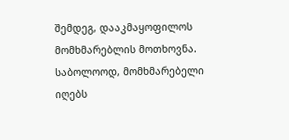შემდეგ, დააკმაყოფილოს მომხმარებლის მოთხოვნა. საბოლოოდ, მომხმარებელი იღებს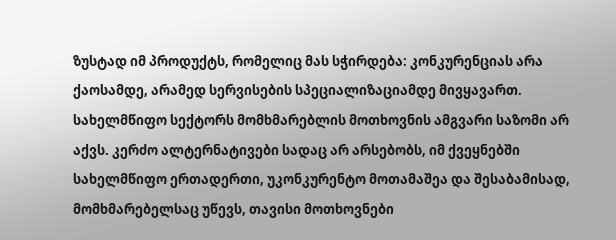ზუსტად იმ პროდუქტს, რომელიც მას სჭირდება: კონკურენციას არა ქაოსამდე, არამედ სერვისების სპეციალიზაციამდე მივყავართ. სახელმწიფო სექტორს მომხმარებლის მოთხოვნის ამგვარი საზომი არ აქვს. კერძო ალტერნატივები სადაც არ არსებობს, იმ ქვეყნებში სახელმწიფო ერთადერთი, უკონკურენტო მოთამაშეა და შესაბამისად, მომხმარებელსაც უწევს, თავისი მოთხოვნები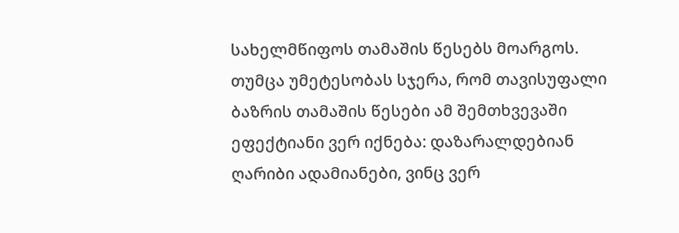სახელმწიფოს თამაშის წესებს მოარგოს.
თუმცა უმეტესობას სჯერა, რომ თავისუფალი ბაზრის თამაშის წესები ამ შემთხვევაში ეფექტიანი ვერ იქნება: დაზარალდებიან ღარიბი ადამიანები, ვინც ვერ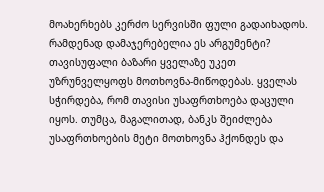მოახერხებს კერძო სერვისში ფული გადაიხადოს. რამდენად დამაჯერებელია ეს არგუმენტი?
თავისუფალი ბაზარი ყველაზე უკეთ უზრუნველყოფს მოთხოვნა-მიწოდებას. ყველას სჭირდება, რომ თავისი უსაფრთხოება დაცული იყოს. თუმცა, მაგალითად, ბანკს შეიძლება უსაფრთხოების მეტი მოთხოვნა ჰქონდეს და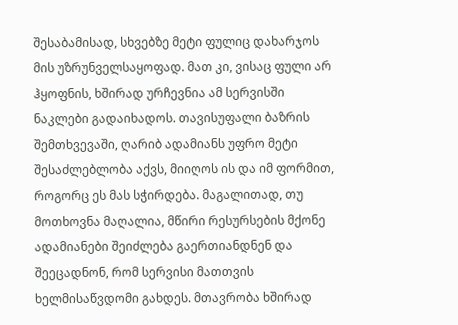შესაბამისად, სხვებზე მეტი ფულიც დახარჯოს მის უზრუნველსაყოფად. მათ კი, ვისაც ფული არ ჰყოფნის, ხშირად ურჩევნია ამ სერვისში ნაკლები გადაიხადოს. თავისუფალი ბაზრის შემთხვევაში, ღარიბ ადამიანს უფრო მეტი შესაძლებლობა აქვს, მიიღოს ის და იმ ფორმით, როგორც ეს მას სჭირდება. მაგალითად, თუ მოთხოვნა მაღალია, მწირი რესურსების მქონე ადამიანები შეიძლება გაერთიანდნენ და შეეცადნონ, რომ სერვისი მათთვის ხელმისაწვდომი გახდეს. მთავრობა ხშირად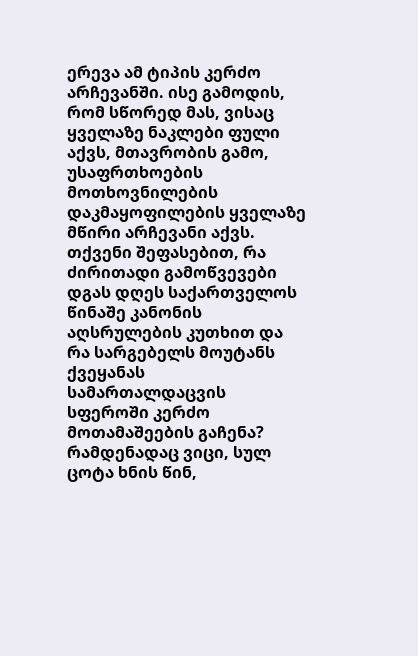ერევა ამ ტიპის კერძო არჩევანში. ისე გამოდის, რომ სწორედ მას, ვისაც ყველაზე ნაკლები ფული აქვს, მთავრობის გამო, უსაფრთხოების მოთხოვნილების დაკმაყოფილების ყველაზე მწირი არჩევანი აქვს.
თქვენი შეფასებით, რა ძირითადი გამოწვევები დგას დღეს საქართველოს წინაშე კანონის აღსრულების კუთხით და რა სარგებელს მოუტანს ქვეყანას სამართალდაცვის სფეროში კერძო მოთამაშეების გაჩენა?
რამდენადაც ვიცი, სულ ცოტა ხნის წინ,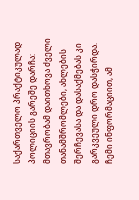საქართველო პრაქტიკულად პოლიციის გარეშე დარჩა: მთავრობამ დაითხოვა ძველი თანამშრომლები, ახლების შერჩევასა და დასაქმებას კი გარკვეული დრო დასჭირდა. ჩემი ინფორმაციით, ამ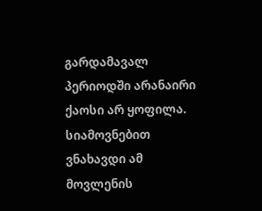გარდამავალ პერიოდში არანაირი ქაოსი არ ყოფილა. სიამოვნებით ვნახავდი ამ მოვლენის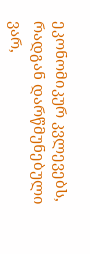ეკონომიკურ კვლევებს, რადგან დარწმუნებული ვარ,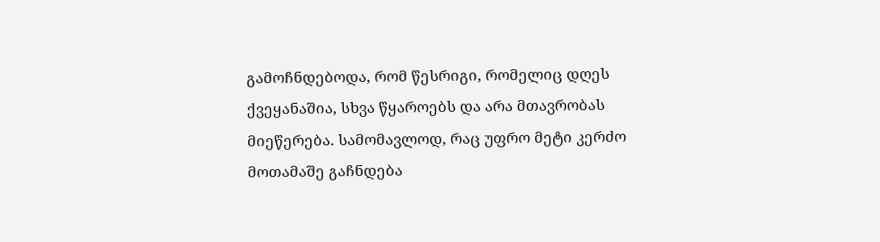გამოჩნდებოდა, რომ წესრიგი, რომელიც დღეს ქვეყანაშია, სხვა წყაროებს და არა მთავრობას მიეწერება. სამომავლოდ, რაც უფრო მეტი კერძო მოთამაშე გაჩნდება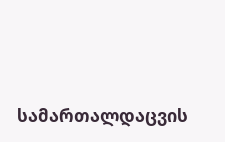სამართალდაცვის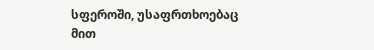სფეროში, უსაფრთხოებაც მით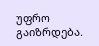უფრო გაიზრდება.